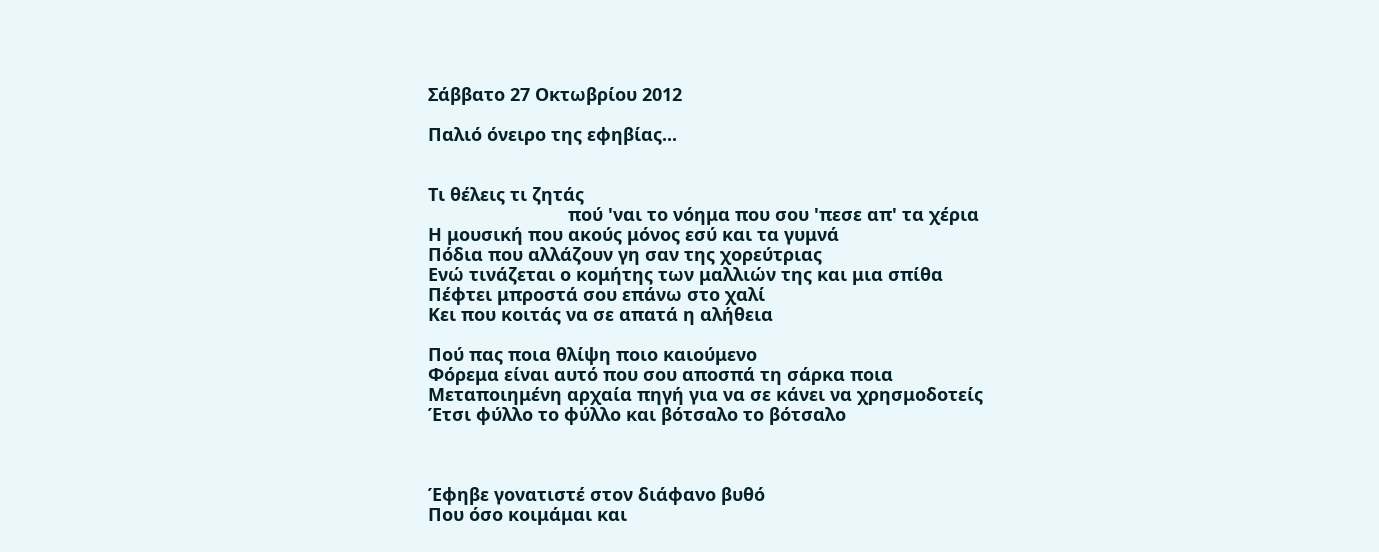Σάββατο 27 Οκτωβρίου 2012

Παλιό όνειρο της εφηβίας...


Τι θέλεις τι ζητάς
                            πού 'ναι το νόημα που σου 'πεσε απ' τα χέρια
Η μουσική που ακούς μόνος εσύ και τα γυμνά
Πόδια που αλλάζουν γη σαν της χορεύτριας
Ενώ τινάζεται ο κομήτης των μαλλιών της και μια σπίθα
Πέφτει μπροστά σου επάνω στο χαλί
Κει που κοιτάς να σε απατά η αλήθεια

Πού πας ποια θλίψη ποιο καιούμενο
Φόρεμα είναι αυτό που σου αποσπά τη σάρκα ποια
Μεταποιημένη αρχαία πηγή για να σε κάνει να χρησμοδοτείς
Έτσι φύλλο το φύλλο και βότσαλο το βότσαλο



Έφηβε γονατιστέ στον διάφανο βυθό
Που όσο κοιμάμαι και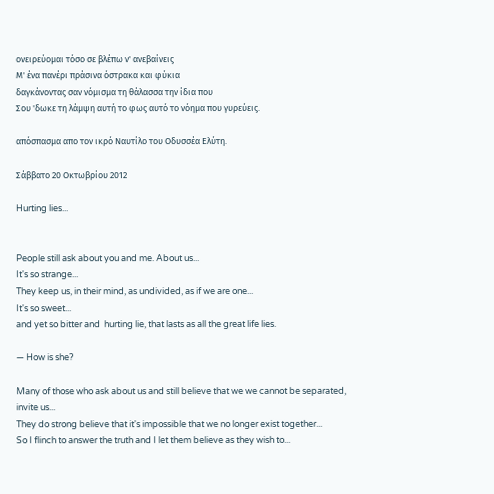ονειρεύομαι τόσο σε βλέπω ν' ανεβαίνεις
Μ' ένα πανέρι πράσινα όστρακα και φύκια
δαγκάνοντας σαν νόμισμα τη θάλασσα την ίδια που
Σου 'δωκε τη λάμψη αυτή το φως αυτό το νόημα που γυρεύεις.

απόσπασμα απο τον ικρό Ναυτίλο του Οδυσσέα Ελύτη.

Σάββατο 20 Οκτωβρίου 2012

Hurting lies...


People still ask about you and me. About us...
It's so strange...
They keep us, in their mind, as undivided, as if we are one...
It's so sweet...
and yet so bitter and  hurting lie, that lasts as all the great life lies.

— How is she?

Many of those who ask about us and still believe that we we cannot be separated,
invite us...
They do strong believe that it's impossible that we no longer exist together...
So I flinch to answer the truth and I let them believe as they wish to...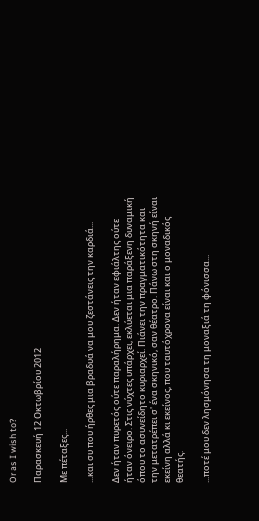Or as I wish to?

Παρασκευή 12 Οκτωβρίου 2012

Με πέταξες...

...και συ που ήρθες μια βραδυά να μου ζεστάνεις την καρδιά...

Δεν ήταν πυρετός ούτε παραλήρημα. Δεν ήταν εφιάλτης ούτε ήταν όνειρο. Στις νύχτες υπάρχει, εκλύεται μια παράξενη δυναμική όπου το ασυνείδητο κυριαρχεί. Πιάνει την πραγματικότητα και την μετατρέπει σ' ένα σκηνικό, σαν θέατρο. Πάνω στη σκηνή είναι εκείνη αλλά κι εκείνος, που ταυτόχρονα είναι και ο μοναδικός θεατής.

...ποτέ μου δεν λησμόνησα τη μοναξιά τη φόνισσα...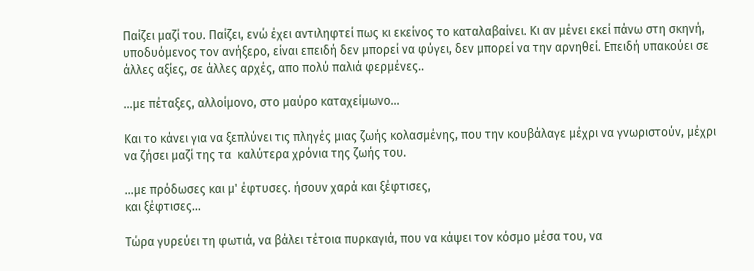Παίζει μαζί του. Παίζει, ενώ έχει αντιληφτεί πως κι εκείνος το καταλαβαίνει. Κι αν μένει εκεί πάνω στη σκηνή, υποδυόμενος τον ανήξερο, είναι επειδή δεν μπορεί να φύγει, δεν μπορεί να την αρνηθεί. Επειδή υπακούει σε άλλες αξίες, σε άλλες αρχές, απο πολύ παλιά φερμένες..

...με πέταξες, αλλοίμονο, στο μαύρο καταχείμωνο...

Και το κάνει για να ξεπλύνει τις πληγές μιας ζωής κολασμένης, που την κουβάλαγε μέχρι να γνωριστούν, μέχρι να ζήσει μαζί της τα  καλύτερα χρόνια της ζωής του.

...με πρόδωσες και μ' έφτυσες. ήσουν χαρά και ξέφτισες,
και ξέφτισες...

Τώρα γυρεύει τη φωτιά, να βάλει τέτοια πυρκαγιά, που να κάψει τον κόσμο μέσα του, να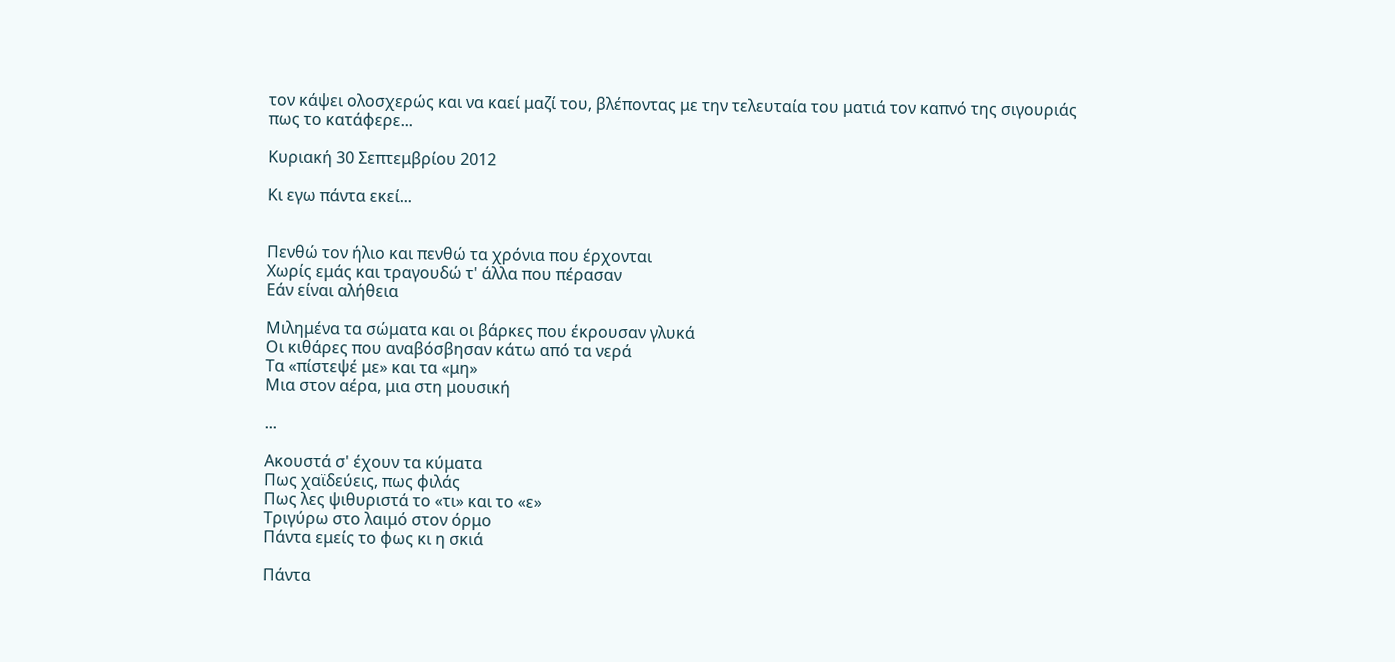τον κάψει ολοσχερώς και να καεί μαζί του, βλέποντας με την τελευταία του ματιά τον καπνό της σιγουριάς πως το κατάφερε...

Κυριακή 30 Σεπτεμβρίου 2012

Κι εγω πάντα εκεί...


Πενθώ τον ήλιο και πενθώ τα χρόνια που έρχονται
Χωρίς εμάς και τραγουδώ τ' άλλα που πέρασαν
Εάν είναι αλήθεια

Μιλημένα τα σώματα και οι βάρκες που έκρουσαν γλυκά
Οι κιθάρες που αναβόσβησαν κάτω από τα νερά
Τα «πίστεψέ με» και τα «μη»
Μια στον αέρα, μια στη μουσική

...

Ακουστά σ' έχουν τα κύματα
Πως χαϊδεύεις, πως φιλάς
Πως λες ψιθυριστά το «τι» και το «ε»
Τριγύρω στο λαιμό στον όρμο
Πάντα εμείς το φως κι η σκιά

Πάντα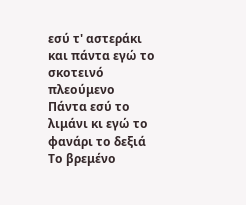εσύ τ' αστεράκι και πάντα εγώ το σκοτεινό πλεούμενο
Πάντα εσύ το λιμάνι κι εγώ το φανάρι το δεξιά
Το βρεμένο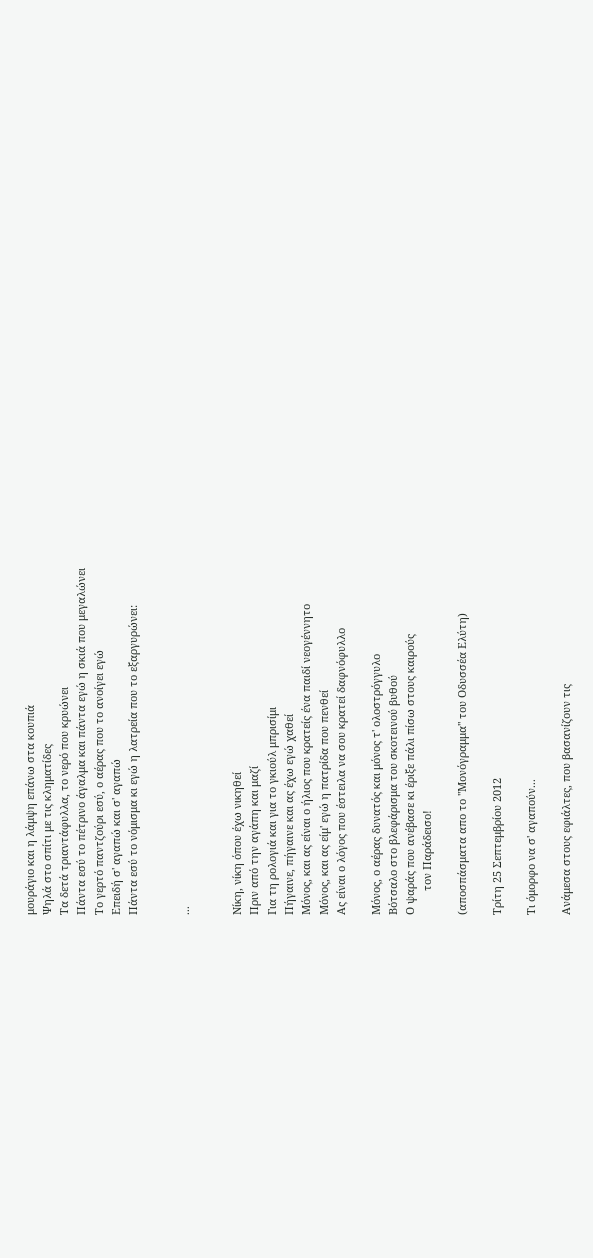μουράγιο και η λάμψη επάνω στα κουπιά
Ψηλά στο σπίτι με τις κληματίδες
Τα δετά τριαντάφυλλα, το νερό που κρυώνει
Πάντα εσύ το πέτρινο άγαλμα και πάντα εγώ η σκιά που μεγαλώνει
Το γερτό παντζούρι εσύ, ο αέρας που το ανοίγει εγώ
Επειδή σ' αγαπώ και σ' αγαπώ
Πάντα εσύ το νόμισμα κι εγώ η λατρεία που το εξαργυρώνει:


...


Νίκη, νίκη όπου έχω νικηθεί
Πριν από την αγάπη και μαζί
Για τη ρολογιά και για το γκιούλ μπρισίμι
Πήγαινε, πήγαινε και ας έχω εγώ χαθεί
Μόνος, και ας είναι ο ήλιος που κρατείς ένα παιδί νεογέννητο
Μόνος, και ας είμ' εγώ η πατρίδα που πενθεί
Ας είναι ο λόγος που έστειλα να σου κρατεί δαφνόφυλλο

Μόνος, ο αέρας δυνατός και μόνος τ' ολοστρόγγυλο
Βότσαλο στο βλεφάρισμα του σκοτεινού βυθού
Ο ψαράς που ανέβασε κι έριξε πάλι πίσω στους καιρούς
        τον Παράδεισο!

(αποσπάσματα απο το "Μονόγραμμα" του Οδυσσέα Ελύτη)

Τρίτη 25 Σεπτεμβρίου 2012

Τι όμορφο να σ' αγαπούν...

Ανάμεσα στους εφιάλτες, που βασανίζουν τις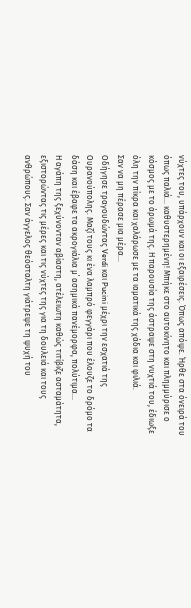νύχτες του, υπάρχουν και οι εξαιρέσεις. Όπως απόψε. Ήρθε στα όνειρά του όπως παλιά... καθυστερημένη! Μπήκε στο αυτοκίνητο και πλημμύρισε ο κόσμος με το άρωμά της. Η παρουσία της άστραψε στη νυχτιά του, έδιωξε όλη την πίκρα και χαλάρωσε με τα ιαματικά της χάδια και φιλιά.
Σαν να μη πέρασε μια μέρα...
Οδήγησε τραγουδώντας Verdi και Pucini μέχρι την εσχατιά της Ουρανούπολης. Μαζί τους κι ένα λαμπρό φεγγάρι που έλουζε το δρόμο τα δάση και έβαφε τα ακρογιάλια μ΄ ασημικά πανέμορφα, πολύτιμα...
Η αγάπη της ξεχύνονταν αβίαστη, ατέλειωτη καθώς τιτίβιζε ασταμάτητα, εξιστορώντας τις μέρες και τις νύχτες της για τη δουλειά και τους ανθρώπους. Σαν άγγελος θεόσταλτη γιάτρεψε τη ψυχή του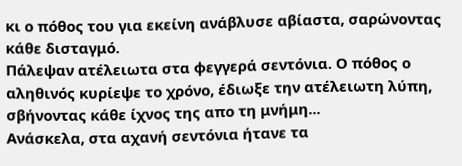κι ο πόθος του για εκείνη ανάβλυσε αβίαστα, σαρώνοντας κάθε δισταγμό.
Πάλεψαν ατέλειωτα στα φεγγερά σεντόνια. Ο πόθος ο αληθινός κυρίεψε το χρόνο, έδιωξε την ατέλειωτη λύπη, σβήνοντας κάθε ίχνος της απο τη μνήμη...
Ανάσκελα, στα αχανή σεντόνια ήτανε τα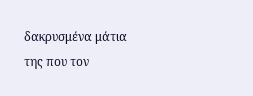δακρυσμένα μάτια της που τον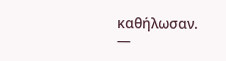καθήλωσαν.
—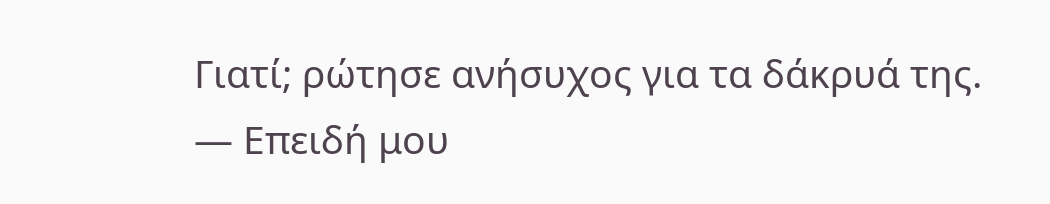Γιατί; ρώτησε ανήσυχος για τα δάκρυά της.
— Επειδή μου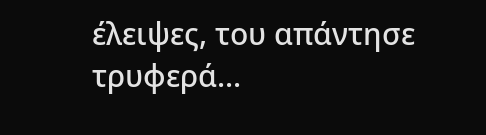έλειψες, του απάντησε τρυφερά...